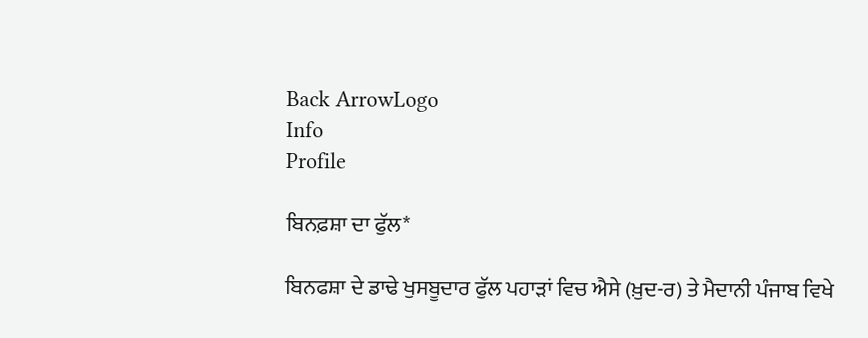Back ArrowLogo
Info
Profile

ਬਿਨਫ਼ਸ਼ਾ ਦਾ ਫੁੱਲ*

ਬਿਨਫਸ਼ਾ ਦੇ ਡਾਢੇ ਖੁਸਬੂਦਾਰ ਫੁੱਲ ਪਹਾੜਾਂ ਵਿਚ ਐਸੇ (ਖ਼ੁਦ-ਰ) ਤੇ ਮੈਦਾਨੀ ਪੰਜਾਬ ਵਿਖੇ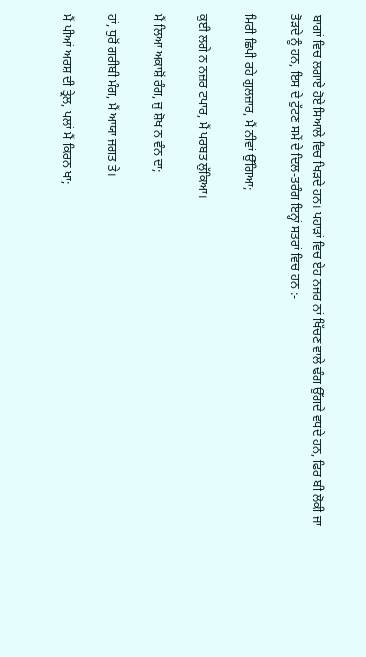ਬਾਗਾਂ ਵਿਚ ਲਗਾਏ ਹੋਏ ਸਿਆਲੇ ਵਿਚ ਖਿੜਦੇ ਹਨ। ਪਹਾੜਾਂ ਵਿਚ ਏਹ ਨਜਰ ਨਾਂ ਖਿੱਚਣ ਵਾਲੇ ਢੰਗ ਉੱਗਦੇ ਵਧਦੇ ਹਨ, ਫਿਰ ਬੀ ਲੋਕੀ ਜਾ ਤੋੜਦੇ ਨੂੰ ਹਨ, ਇਸ ਦੇ ਟੁੱਟਣ ਸਮੇਂ ਦੇ ਦਿਲ-ਤਰੰਗ ਇਨ੍ਹਾਂ ਸਤਰਾਂ ਵਿਚ ਹਨ :-

ਮਿਰੀ ਛਿਪੀ ਰਹੇ ਗੁਲਜ਼ਾਰ, ਮੈਂ ਨੀਵਾਂ ਉੱਗਿਆ;

ਕੁਈ ਲਗੇ ਨ ਨਜ਼ਰ ਟਪਾਰ, ਮੈਂ ਪਰਬਤ ਲੁੱਕਿਆ।

ਮੈਂ ਲਿਆ ਅਕਾਸ਼ੋਂ ਰੰਗ, ਜੁ ਸ਼ੋਖ ਨ ਵੰਨ ਦਾ;

ਹਾਂ, ਧੁਰੋਂ ਗਰੀਬੀ ਮੰਗ, ਮੈਂ ਆਯਾ ਜਗਤ ਤੇ।

ਮੈਂ ਪੀਆਂ ਅਰਸ਼ ਦੀ ਤ੍ਰੇਲ, ਪਲਾਂ ਮੈਂ ਕਿਰਨ ਖਾ;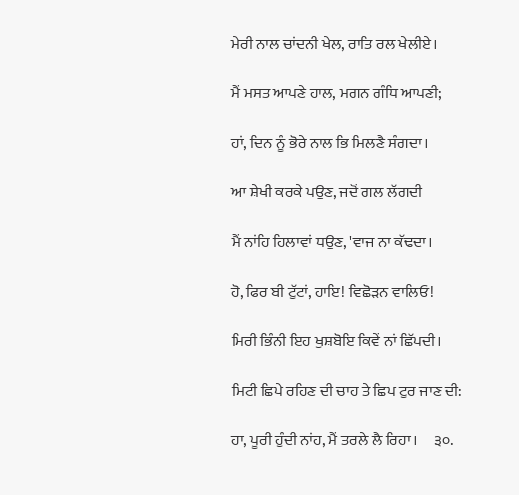ਮੇਰੀ ਨਾਲ ਚਾਂਦਨੀ ਖੇਲ, ਰਾਤਿ ਰਲ ਖੇਲੀਏ।

ਮੈਂ ਮਸਤ ਆਪਣੇ ਹਾਲ, ਮਗਨ ਗੰਧਿ ਆਪਣੀ;

ਹਾਂ, ਦਿਨ ਨੂੰ ਭੋਰੇ ਨਾਲ ਭਿ ਮਿਲਣੈ ਸੰਗਦਾ।

ਆ ਸ਼ੇਖੀ ਕਰਕੇ ਪਉਣ, ਜਦੋਂ ਗਲ ਲੱਗਦੀ

ਮੈਂ ਨਾਂਹਿ ਹਿਲਾਵਾਂ ਧਉਣ, 'ਵਾਜ ਨਾ ਕੱਢਦਾ।

ਹੋ, ਫਿਰ ਬੀ ਟੁੱਟਾਂ, ਹਾਇ! ਵਿਛੋੜਨ ਵਾਲਿਓ!

ਮਿਰੀ ਭਿੰਨੀ ਇਹ ਖੁਸ਼ਬੋਇ ਕਿਵੇਂ ਨਾਂ ਛਿੱਪਦੀ।

ਮਿਟੀ ਛਿਪੇ ਰਹਿਣ ਦੀ ਚਾਹ ਤੇ ਛਿਪ ਟੁਰ ਜਾਣ ਦੀ:

ਹਾ, ਪੂਰੀ ਹੁੰਦੀ ਨਾਂਹ, ਮੈਂ ਤਰਲੇ ਲੈ ਰਿਹਾ।     ੩੦.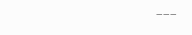–––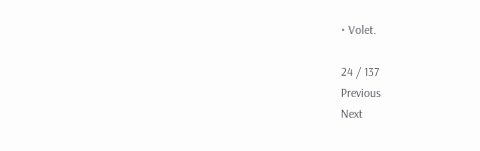• Volet.

24 / 137
Previous
Next